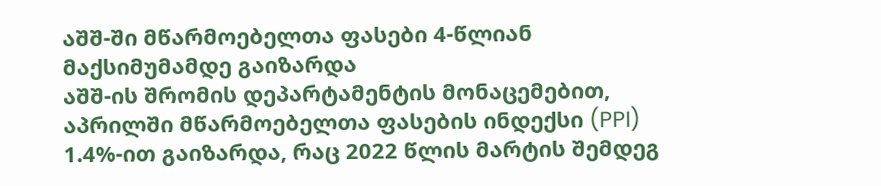აშშ-ში მწარმოებელთა ფასები 4-წლიან მაქსიმუმამდე გაიზარდა
აშშ-ის შრომის დეპარტამენტის მონაცემებით, აპრილში მწარმოებელთა ფასების ინდექსი (PPI) 1.4%-ით გაიზარდა, რაც 2022 წლის მარტის შემდეგ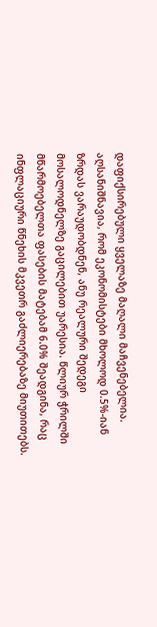დაფიქსირებული ყველაზე მაღალი მაჩვენებელია. აღსანიშნავია, რომ ეკონომისტები მხოლოდ 0.5%-იან ზრდას ვარაუდობდნენ, ანუ რეალური შედეგი მოსალოდნელზე გაცილებით უარესია. წლიურ ჭრილში მწარმოებელთა ფასების მატებამ 6.0% შეადგინა, რაც ინფლაციური წნეხის მკვეთრ გაძლიერებაზე მიუთითებს.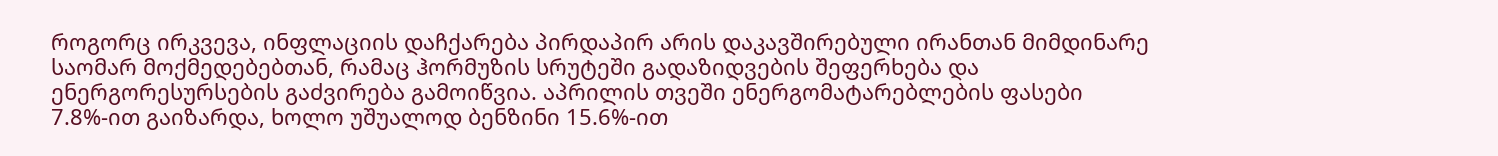როგორც ირკვევა, ინფლაციის დაჩქარება პირდაპირ არის დაკავშირებული ირანთან მიმდინარე საომარ მოქმედებებთან, რამაც ჰორმუზის სრუტეში გადაზიდვების შეფერხება და ენერგორესურსების გაძვირება გამოიწვია. აპრილის თვეში ენერგომატარებლების ფასები 7.8%-ით გაიზარდა, ხოლო უშუალოდ ბენზინი 15.6%-ით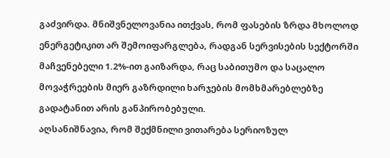გაძვირდა. მნიშვნელოვანია ითქვას, რომ ფასების ზრდა მხოლოდ ენერგეტიკით არ შემოიფარგლება, რადგან სერვისების სექტორში მაჩვენებელი 1.2%-ით გაიზარდა, რაც საბითუმო და საცალო მოვაჭრეების მიერ გაზრდილი ხარჯების მომხმარებლებზე გადატანით არის განპირობებული.
აღსანიშნავია, რომ შექმნილი ვითარება სერიოზულ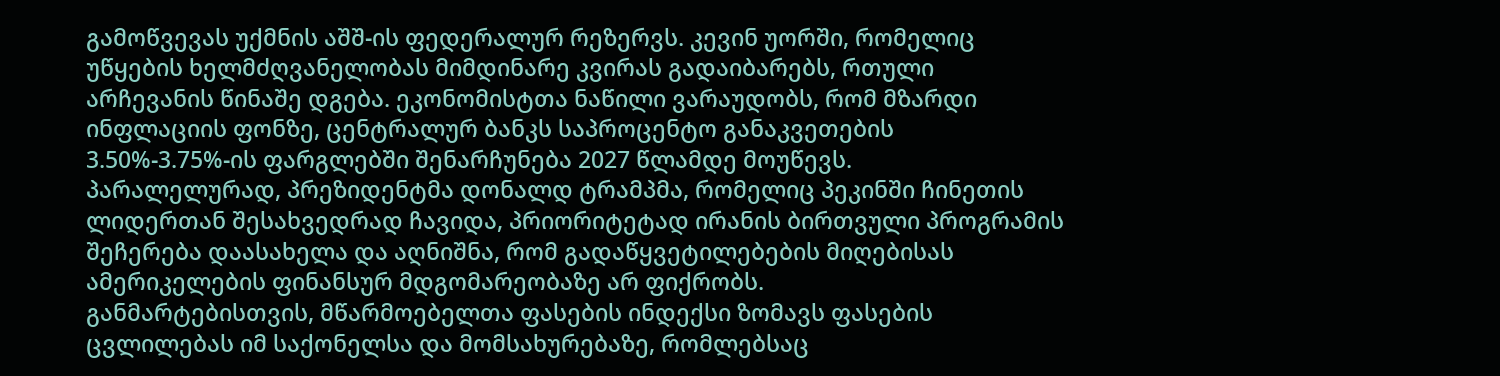გამოწვევას უქმნის აშშ-ის ფედერალურ რეზერვს. კევინ უორში, რომელიც უწყების ხელმძღვანელობას მიმდინარე კვირას გადაიბარებს, რთული არჩევანის წინაშე დგება. ეკონომისტთა ნაწილი ვარაუდობს, რომ მზარდი ინფლაციის ფონზე, ცენტრალურ ბანკს საპროცენტო განაკვეთების 3.50%-3.75%-ის ფარგლებში შენარჩუნება 2027 წლამდე მოუწევს.
პარალელურად, პრეზიდენტმა დონალდ ტრამპმა, რომელიც პეკინში ჩინეთის ლიდერთან შესახვედრად ჩავიდა, პრიორიტეტად ირანის ბირთვული პროგრამის შეჩერება დაასახელა და აღნიშნა, რომ გადაწყვეტილებების მიღებისას ამერიკელების ფინანსურ მდგომარეობაზე არ ფიქრობს.
განმარტებისთვის, მწარმოებელთა ფასების ინდექსი ზომავს ფასების ცვლილებას იმ საქონელსა და მომსახურებაზე, რომლებსაც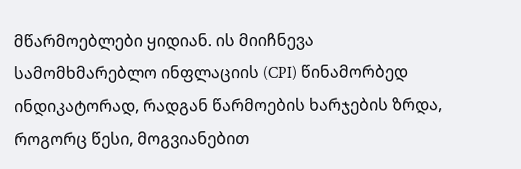მწარმოებლები ყიდიან. ის მიიჩნევა სამომხმარებლო ინფლაციის (CPI) წინამორბედ ინდიკატორად, რადგან წარმოების ხარჯების ზრდა, როგორც წესი, მოგვიანებით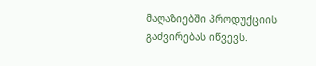მაღაზიებში პროდუქციის გაძვირებას იწვევს.